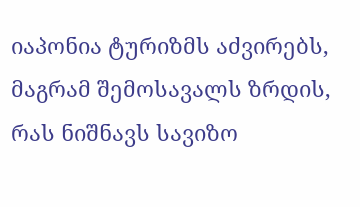იაპონია ტურიზმს აძვირებს, მაგრამ შემოსავალს ზრდის, რას ნიშნავს სავიზო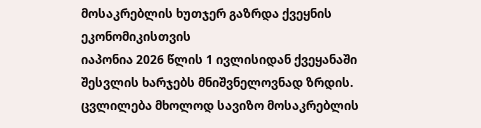მოსაკრებლის ხუთჯერ გაზრდა ქვეყნის ეკონომიკისთვის
იაპონია 2026 წლის 1 ივლისიდან ქვეყანაში შესვლის ხარჯებს მნიშვნელოვნად ზრდის. ცვლილება მხოლოდ სავიზო მოსაკრებლის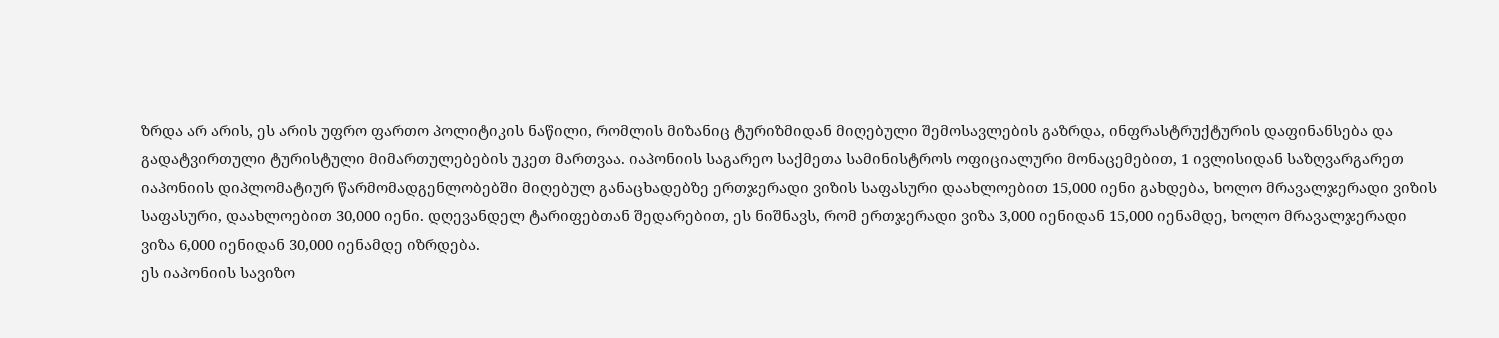ზრდა არ არის, ეს არის უფრო ფართო პოლიტიკის ნაწილი, რომლის მიზანიც ტურიზმიდან მიღებული შემოსავლების გაზრდა, ინფრასტრუქტურის დაფინანსება და გადატვირთული ტურისტული მიმართულებების უკეთ მართვაა. იაპონიის საგარეო საქმეთა სამინისტროს ოფიციალური მონაცემებით, 1 ივლისიდან საზღვარგარეთ იაპონიის დიპლომატიურ წარმომადგენლობებში მიღებულ განაცხადებზე ერთჯერადი ვიზის საფასური დაახლოებით 15,000 იენი გახდება, ხოლო მრავალჯერადი ვიზის საფასური, დაახლოებით 30,000 იენი. დღევანდელ ტარიფებთან შედარებით, ეს ნიშნავს, რომ ერთჯერადი ვიზა 3,000 იენიდან 15,000 იენამდე, ხოლო მრავალჯერადი ვიზა 6,000 იენიდან 30,000 იენამდე იზრდება.
ეს იაპონიის სავიზო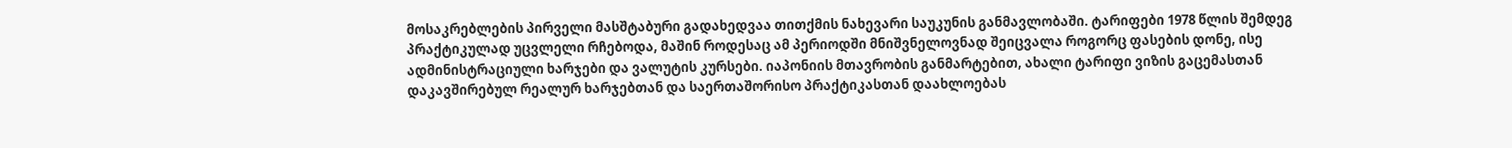მოსაკრებლების პირველი მასშტაბური გადახედვაა თითქმის ნახევარი საუკუნის განმავლობაში. ტარიფები 1978 წლის შემდეგ პრაქტიკულად უცვლელი რჩებოდა, მაშინ როდესაც ამ პერიოდში მნიშვნელოვნად შეიცვალა როგორც ფასების დონე, ისე ადმინისტრაციული ხარჯები და ვალუტის კურსები. იაპონიის მთავრობის განმარტებით, ახალი ტარიფი ვიზის გაცემასთან დაკავშირებულ რეალურ ხარჯებთან და საერთაშორისო პრაქტიკასთან დაახლოებას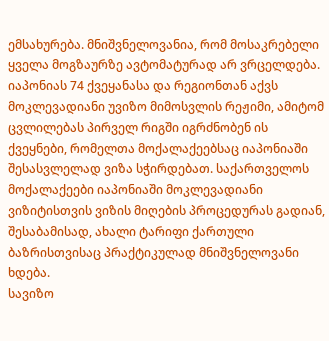ემსახურება. მნიშვნელოვანია, რომ მოსაკრებელი ყველა მოგზაურზე ავტომატურად არ ვრცელდება. იაპონიას 74 ქვეყანასა და რეგიონთან აქვს მოკლევადიანი უვიზო მიმოსვლის რეჟიმი, ამიტომ ცვლილებას პირველ რიგში იგრძნობენ ის ქვეყნები, რომელთა მოქალაქეებსაც იაპონიაში შესასვლელად ვიზა სჭირდებათ. საქართველოს მოქალაქეები იაპონიაში მოკლევადიანი ვიზიტისთვის ვიზის მიღების პროცედურას გადიან, შესაბამისად, ახალი ტარიფი ქართული ბაზრისთვისაც პრაქტიკულად მნიშვნელოვანი ხდება.
სავიზო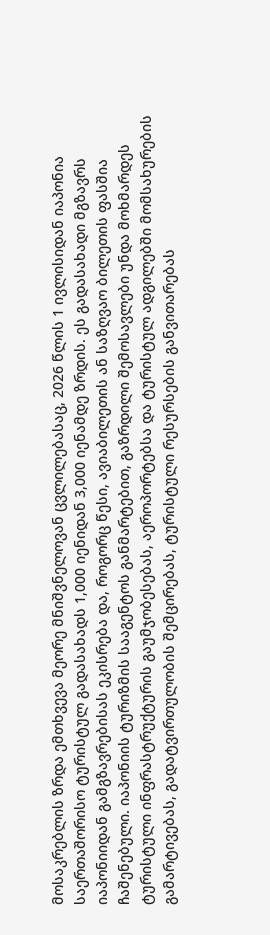მოსაკრებლის ზრდა ემთხვევა მეორე მნიშვნელოვან ცვლილებასაც, 2026 წლის 1 ივლისიდან იაპონია საერთაშორისო ტურისტულ გადასახადს 1,000 იენიდან 3,000 იენამდე ზრდის. ეს გადასახადი მგზავრს იაპონიიდან გამგზავრებისას ეკისრება და, როგორც წესი, ავიაბილეთის ან საზღვაო ბილეთის ფასშია ჩაშენებული. იაპონიის ტურიზმის სააგენტოს განმარტებით, გაზრდილი შემოსავლები უნდა მოხმარდეს ტურისტული ინფრასტრუქტურის გაუმჯობესებას, აეროპორტებსა და ტურისტულ ადგილებში მომსახურების გამარტივებას, გადატვირთულობის შემცირებას, ტურისტული რესურსების განვითარებას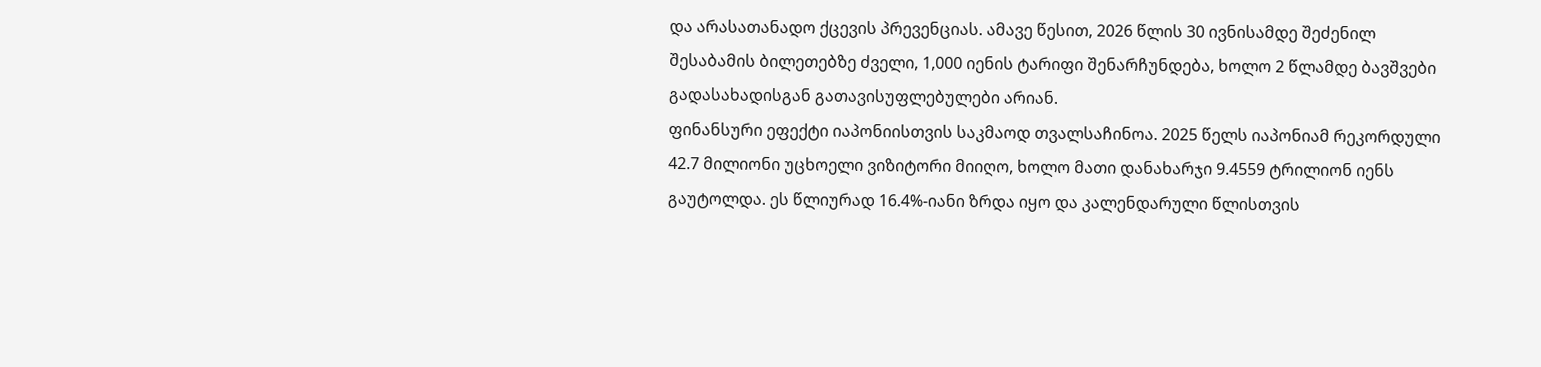და არასათანადო ქცევის პრევენციას. ამავე წესით, 2026 წლის 30 ივნისამდე შეძენილ შესაბამის ბილეთებზე ძველი, 1,000 იენის ტარიფი შენარჩუნდება, ხოლო 2 წლამდე ბავშვები გადასახადისგან გათავისუფლებულები არიან.
ფინანსური ეფექტი იაპონიისთვის საკმაოდ თვალსაჩინოა. 2025 წელს იაპონიამ რეკორდული 42.7 მილიონი უცხოელი ვიზიტორი მიიღო, ხოლო მათი დანახარჯი 9.4559 ტრილიონ იენს გაუტოლდა. ეს წლიურად 16.4%-იანი ზრდა იყო და კალენდარული წლისთვის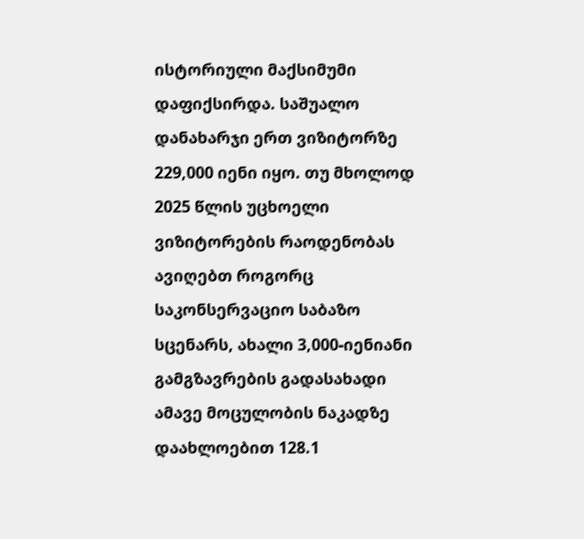ისტორიული მაქსიმუმი დაფიქსირდა. საშუალო დანახარჯი ერთ ვიზიტორზე 229,000 იენი იყო. თუ მხოლოდ 2025 წლის უცხოელი ვიზიტორების რაოდენობას ავიღებთ როგორც საკონსერვაციო საბაზო სცენარს, ახალი 3,000-იენიანი გამგზავრების გადასახადი ამავე მოცულობის ნაკადზე დაახლოებით 128.1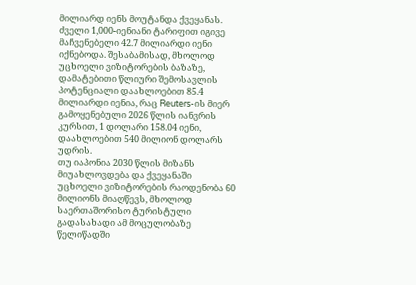მილიარდ იენს მოუტანდა ქვეყანას. ძველი 1,000-იენიანი ტარიფით იგივე მაჩვენებელი 42.7 მილიარდი იენი იქნებოდა. შესაბამისად, მხოლოდ უცხოელი ვიზიტორების ბაზაზე, დამატებითი წლიური შემოსავლის პოტენციალი დაახლოებით 85.4 მილიარდი იენია, რაც Reuters-ის მიერ გამოყენებული 2026 წლის იანვრის კურსით, 1 დოლარი 158.04 იენი, დაახლოებით 540 მილიონ დოლარს უდრის.
თუ იაპონია 2030 წლის მიზანს მიუახლოვდება და ქვეყანაში უცხოელი ვიზიტორების რაოდენობა 60 მილიონს მიაღწევს, მხოლოდ საერთაშორისო ტურისტული გადასახადი ამ მოცულობაზე წელიწადში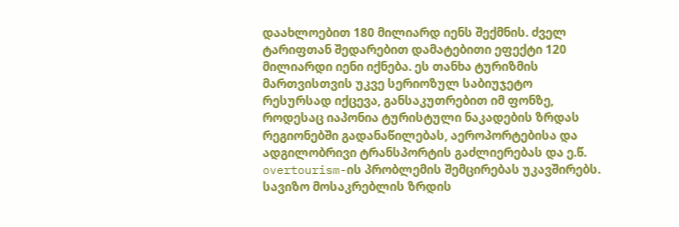დაახლოებით 180 მილიარდ იენს შექმნის. ძველ ტარიფთან შედარებით დამატებითი ეფექტი 120 მილიარდი იენი იქნება. ეს თანხა ტურიზმის მართვისთვის უკვე სერიოზულ საბიუჯეტო რესურსად იქცევა, განსაკუთრებით იმ ფონზე, როდესაც იაპონია ტურისტული ნაკადების ზრდას რეგიონებში გადანაწილებას, აეროპორტებისა და ადგილობრივი ტრანსპორტის გაძლიერებას და ე.წ. overtourism-ის პრობლემის შემცირებას უკავშირებს.
სავიზო მოსაკრებლის ზრდის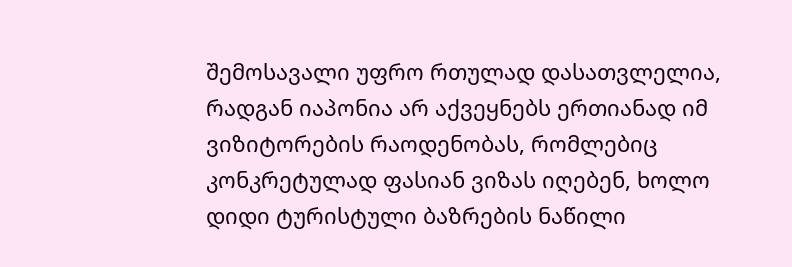შემოსავალი უფრო რთულად დასათვლელია, რადგან იაპონია არ აქვეყნებს ერთიანად იმ ვიზიტორების რაოდენობას, რომლებიც კონკრეტულად ფასიან ვიზას იღებენ, ხოლო დიდი ტურისტული ბაზრების ნაწილი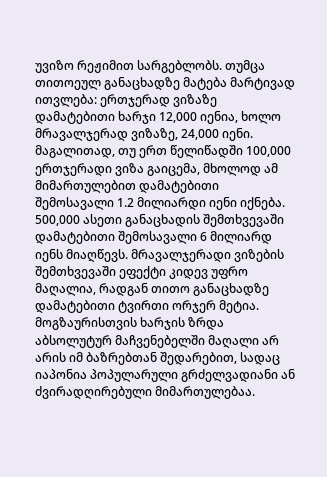უვიზო რეჟიმით სარგებლობს. თუმცა თითოეულ განაცხადზე მატება მარტივად ითვლება: ერთჯერად ვიზაზე დამატებითი ხარჯი 12,000 იენია, ხოლო მრავალჯერად ვიზაზე, 24,000 იენი. მაგალითად, თუ ერთ წელიწადში 100,000 ერთჯერადი ვიზა გაიცემა, მხოლოდ ამ მიმართულებით დამატებითი შემოსავალი 1.2 მილიარდი იენი იქნება. 500,000 ასეთი განაცხადის შემთხვევაში დამატებითი შემოსავალი 6 მილიარდ იენს მიაღწევს. მრავალჯერადი ვიზების შემთხვევაში ეფექტი კიდევ უფრო მაღალია, რადგან თითო განაცხადზე დამატებითი ტვირთი ორჯერ მეტია.
მოგზაურისთვის ხარჯის ზრდა აბსოლუტურ მაჩვენებელში მაღალი არ არის იმ ბაზრებთან შედარებით, სადაც იაპონია პოპულარული გრძელვადიანი ან ძვირადღირებული მიმართულებაა.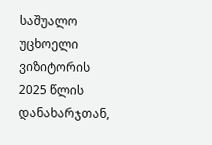საშუალო უცხოელი ვიზიტორის 2025 წლის დანახარჯთან,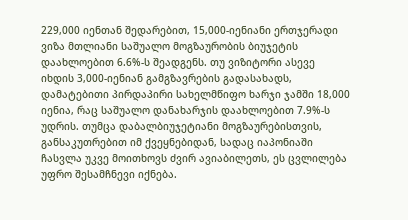229,000 იენთან შედარებით, 15,000-იენიანი ერთჯერადი ვიზა მთლიანი საშუალო მოგზაურობის ბიუჯეტის დაახლოებით 6.6%-ს შეადგენს. თუ ვიზიტორი ასევე იხდის 3,000-იენიან გამგზავრების გადასახადს, დამატებითი პირდაპირი სახელმწიფო ხარჯი ჯამში 18,000 იენია, რაც საშუალო დანახარჯის დაახლოებით 7.9%-ს უდრის. თუმცა დაბალბიუჯეტიანი მოგზაურებისთვის, განსაკუთრებით იმ ქვეყნებიდან, სადაც იაპონიაში ჩასვლა უკვე მოითხოვს ძვირ ავიაბილეთს, ეს ცვლილება უფრო შესამჩნევი იქნება.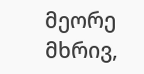მეორე მხრივ,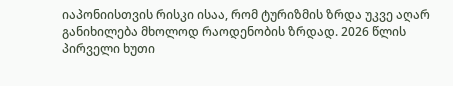იაპონიისთვის რისკი ისაა, რომ ტურიზმის ზრდა უკვე აღარ განიხილება მხოლოდ რაოდენობის ზრდად. 2026 წლის პირველი ხუთი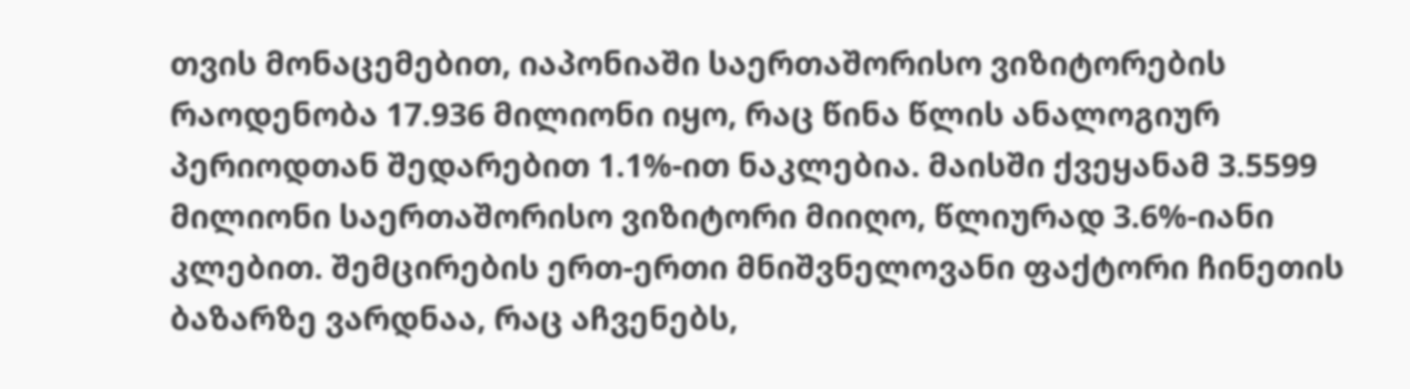თვის მონაცემებით, იაპონიაში საერთაშორისო ვიზიტორების რაოდენობა 17.936 მილიონი იყო, რაც წინა წლის ანალოგიურ პერიოდთან შედარებით 1.1%-ით ნაკლებია. მაისში ქვეყანამ 3.5599 მილიონი საერთაშორისო ვიზიტორი მიიღო, წლიურად 3.6%-იანი კლებით. შემცირების ერთ-ერთი მნიშვნელოვანი ფაქტორი ჩინეთის ბაზარზე ვარდნაა, რაც აჩვენებს,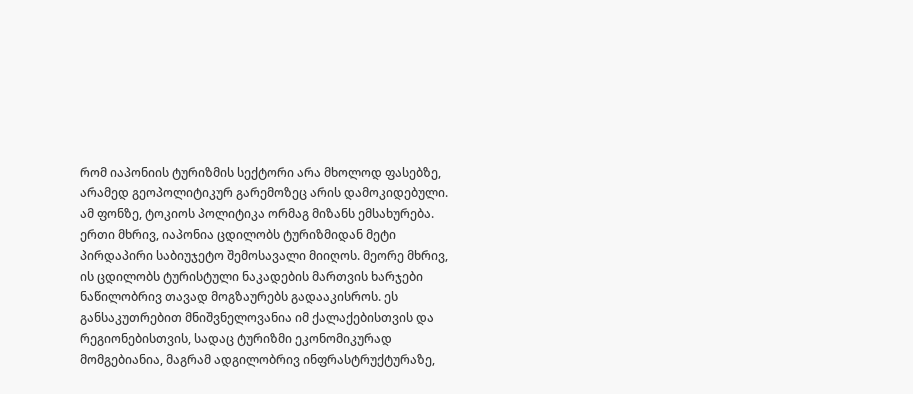რომ იაპონიის ტურიზმის სექტორი არა მხოლოდ ფასებზე, არამედ გეოპოლიტიკურ გარემოზეც არის დამოკიდებული.
ამ ფონზე, ტოკიოს პოლიტიკა ორმაგ მიზანს ემსახურება. ერთი მხრივ, იაპონია ცდილობს ტურიზმიდან მეტი პირდაპირი საბიუჯეტო შემოსავალი მიიღოს. მეორე მხრივ, ის ცდილობს ტურისტული ნაკადების მართვის ხარჯები ნაწილობრივ თავად მოგზაურებს გადააკისროს. ეს განსაკუთრებით მნიშვნელოვანია იმ ქალაქებისთვის და რეგიონებისთვის, სადაც ტურიზმი ეკონომიკურად მომგებიანია, მაგრამ ადგილობრივ ინფრასტრუქტურაზე,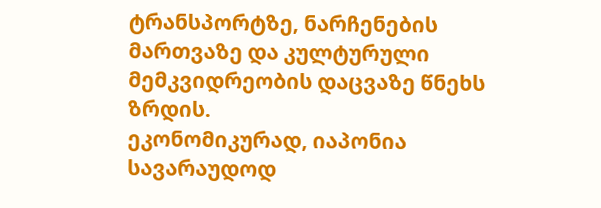ტრანსპორტზე, ნარჩენების მართვაზე და კულტურული მემკვიდრეობის დაცვაზე წნეხს ზრდის.
ეკონომიკურად, იაპონია სავარაუდოდ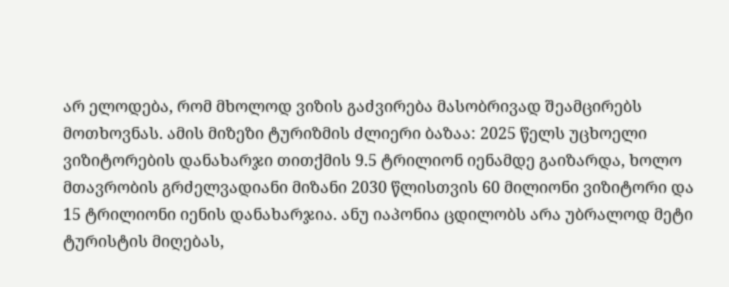არ ელოდება, რომ მხოლოდ ვიზის გაძვირება მასობრივად შეამცირებს მოთხოვნას. ამის მიზეზი ტურიზმის ძლიერი ბაზაა: 2025 წელს უცხოელი ვიზიტორების დანახარჯი თითქმის 9.5 ტრილიონ იენამდე გაიზარდა, ხოლო მთავრობის გრძელვადიანი მიზანი 2030 წლისთვის 60 მილიონი ვიზიტორი და 15 ტრილიონი იენის დანახარჯია. ანუ იაპონია ცდილობს არა უბრალოდ მეტი ტურისტის მიღებას,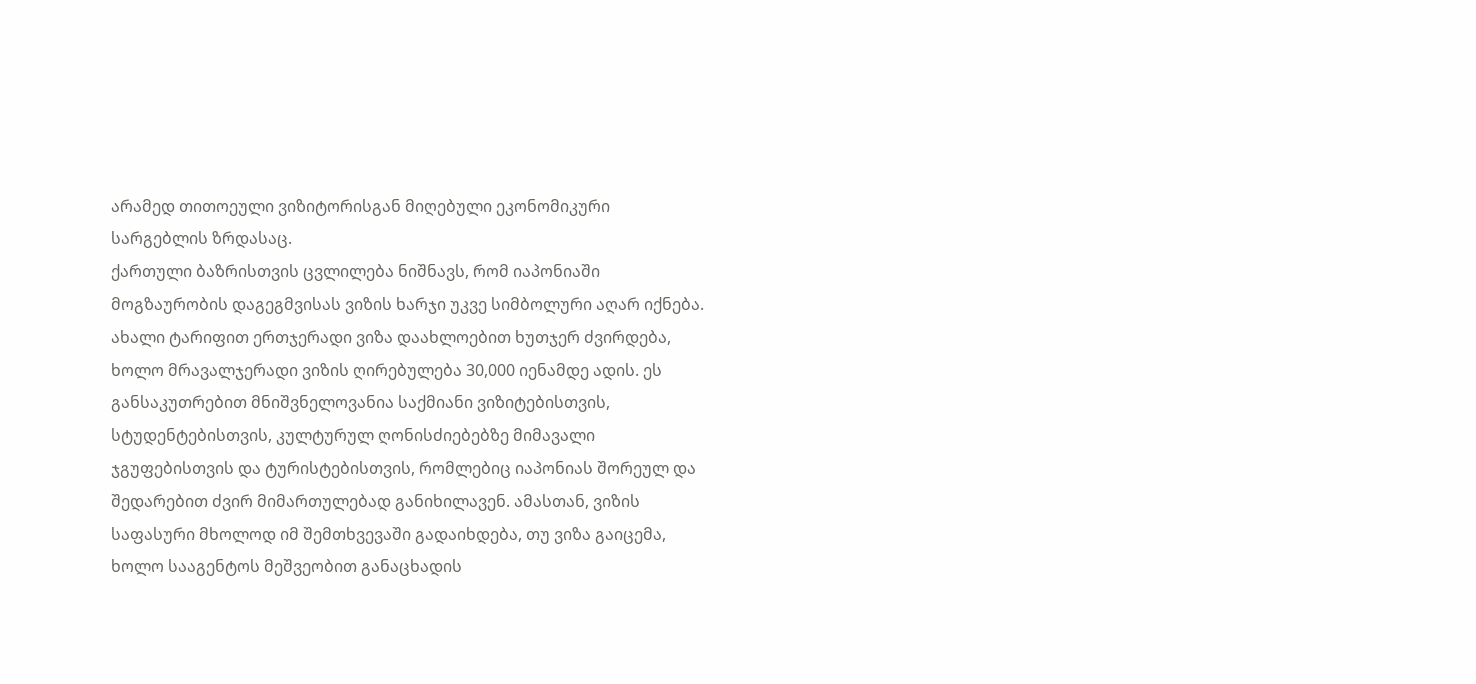არამედ თითოეული ვიზიტორისგან მიღებული ეკონომიკური სარგებლის ზრდასაც.
ქართული ბაზრისთვის ცვლილება ნიშნავს, რომ იაპონიაში მოგზაურობის დაგეგმვისას ვიზის ხარჯი უკვე სიმბოლური აღარ იქნება. ახალი ტარიფით ერთჯერადი ვიზა დაახლოებით ხუთჯერ ძვირდება, ხოლო მრავალჯერადი ვიზის ღირებულება 30,000 იენამდე ადის. ეს განსაკუთრებით მნიშვნელოვანია საქმიანი ვიზიტებისთვის, სტუდენტებისთვის, კულტურულ ღონისძიებებზე მიმავალი ჯგუფებისთვის და ტურისტებისთვის, რომლებიც იაპონიას შორეულ და შედარებით ძვირ მიმართულებად განიხილავენ. ამასთან, ვიზის საფასური მხოლოდ იმ შემთხვევაში გადაიხდება, თუ ვიზა გაიცემა, ხოლო სააგენტოს მეშვეობით განაცხადის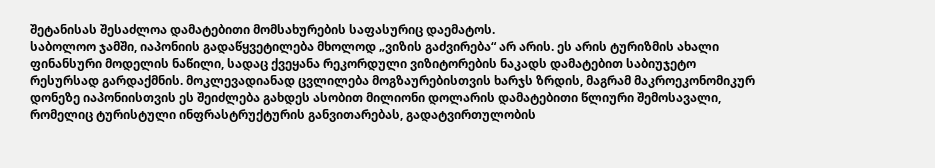შეტანისას შესაძლოა დამატებითი მომსახურების საფასურიც დაემატოს.
საბოლოო ჯამში, იაპონიის გადაწყვეტილება მხოლოდ „ვიზის გაძვირება“ არ არის. ეს არის ტურიზმის ახალი ფინანსური მოდელის ნაწილი, სადაც ქვეყანა რეკორდული ვიზიტორების ნაკადს დამატებით საბიუჯეტო რესურსად გარდაქმნის. მოკლევადიანად ცვლილება მოგზაურებისთვის ხარჯს ზრდის, მაგრამ მაკროეკონომიკურ დონეზე იაპონიისთვის ეს შეიძლება გახდეს ასობით მილიონი დოლარის დამატებითი წლიური შემოსავალი, რომელიც ტურისტული ინფრასტრუქტურის განვითარებას, გადატვირთულობის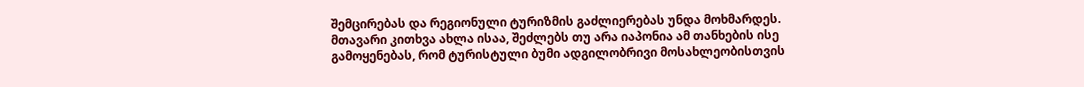შემცირებას და რეგიონული ტურიზმის გაძლიერებას უნდა მოხმარდეს. მთავარი კითხვა ახლა ისაა, შეძლებს თუ არა იაპონია ამ თანხების ისე გამოყენებას, რომ ტურისტული ბუმი ადგილობრივი მოსახლეობისთვის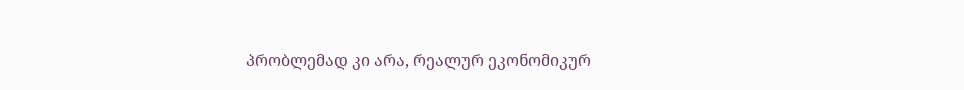პრობლემად კი არა, რეალურ ეკონომიკურ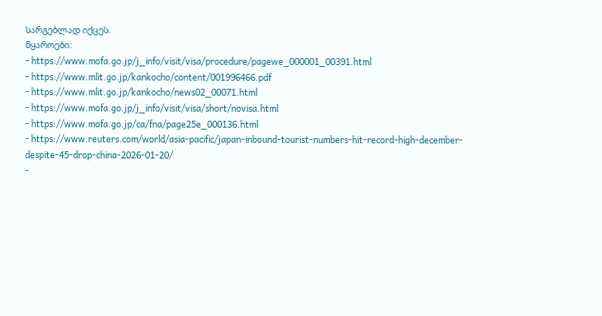სარგებლად იქცეს.
წყაროები:
- https://www.mofa.go.jp/j_info/visit/visa/procedure/pagewe_000001_00391.html
- https://www.mlit.go.jp/kankocho/content/001996466.pdf
- https://www.mlit.go.jp/kankocho/news02_00071.html
- https://www.mofa.go.jp/j_info/visit/visa/short/novisa.html
- https://www.mofa.go.jp/ca/fna/page25e_000136.html
- https://www.reuters.com/world/asia-pacific/japan-inbound-tourist-numbers-hit-record-high-december-despite-45-drop-china-2026-01-20/
-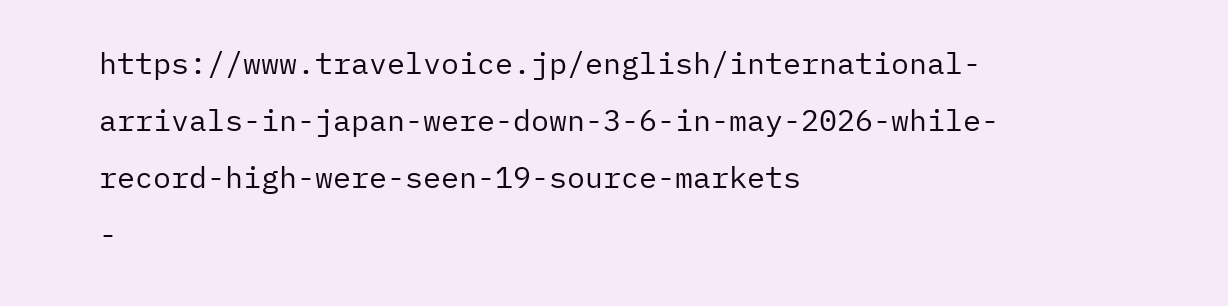https://www.travelvoice.jp/english/international-arrivals-in-japan-were-down-3-6-in-may-2026-while-record-high-were-seen-19-source-markets
-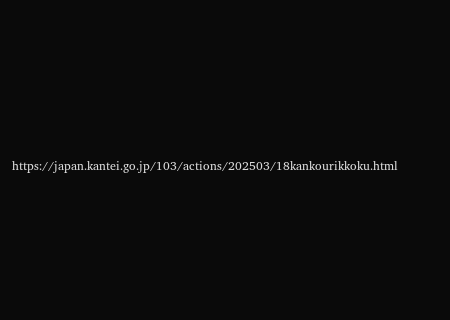https://japan.kantei.go.jp/103/actions/202503/18kankourikkoku.html